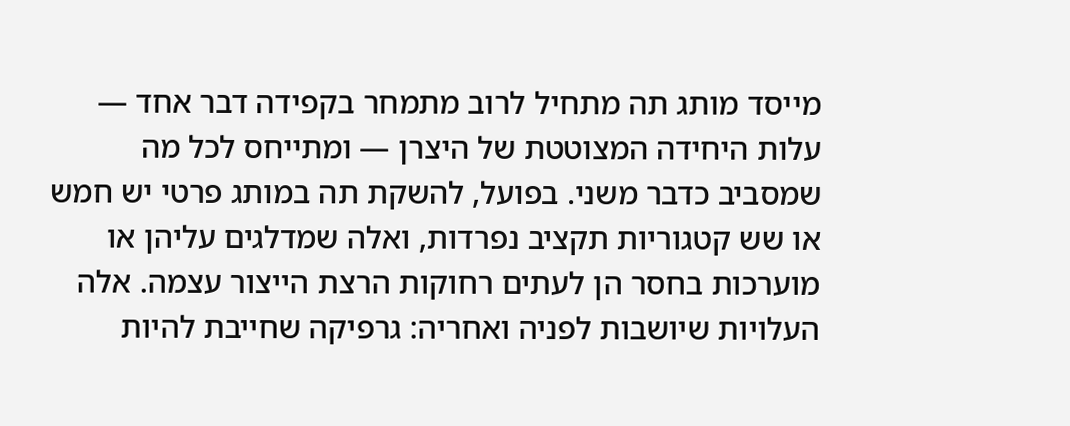מייסד מותג תה מתחיל לרוב מתמחר בקפידה דבר אחד — עלות היחידה המצוטטת של היצרן — ומתייחס לכל מה שמסביב כדבר משני. בפועל, להשקת תה במותג פרטי יש חמש או שש קטגוריות תקציב נפרדות, ואלה שמדלגים עליהן או מוערכות בחסר הן לעתים רחוקות הרצת הייצור עצמה. אלה העלויות שיושבות לפניה ואחריה: גרפיקה שחייבת להיות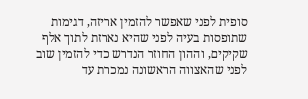סופית לפני שאפשר להזמין אריזה, דגימות שתופסות בעיה לפני שהיא נארזת לתוך אלף שקיקים, וההון החוזר הנדרש כדי להזמין שוב לפני שהאצווה הראשונה נמכרת עד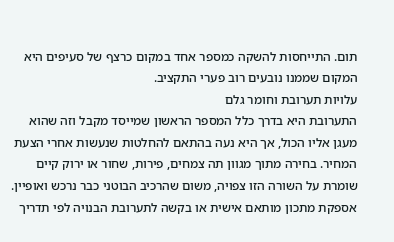תום. התייחסות להשקה כמספר אחד במקום כרצף של סעיפים היא המקום שממנו נובעים רוב פערי התקציב.
עלויות תערובת וחומר גלם
התערובת היא בדרך כלל המספר הראשון שמייסד מקבל וזה שהוא מעגן אליו הכול, אך היא נעה בהתאם להחלטות שנעשות אחרי הצעת המחיר. בחירה מתוך מגוון תה צמחים, פירות, שחור או ירוק קיים שומרת על השורה הזו צפויה, משום שהרכיב הבוטני כבר נרכש ואופיין. אספקת מתכון מותאם אישית או בקשה לתערובת הבנויה לפי תדריך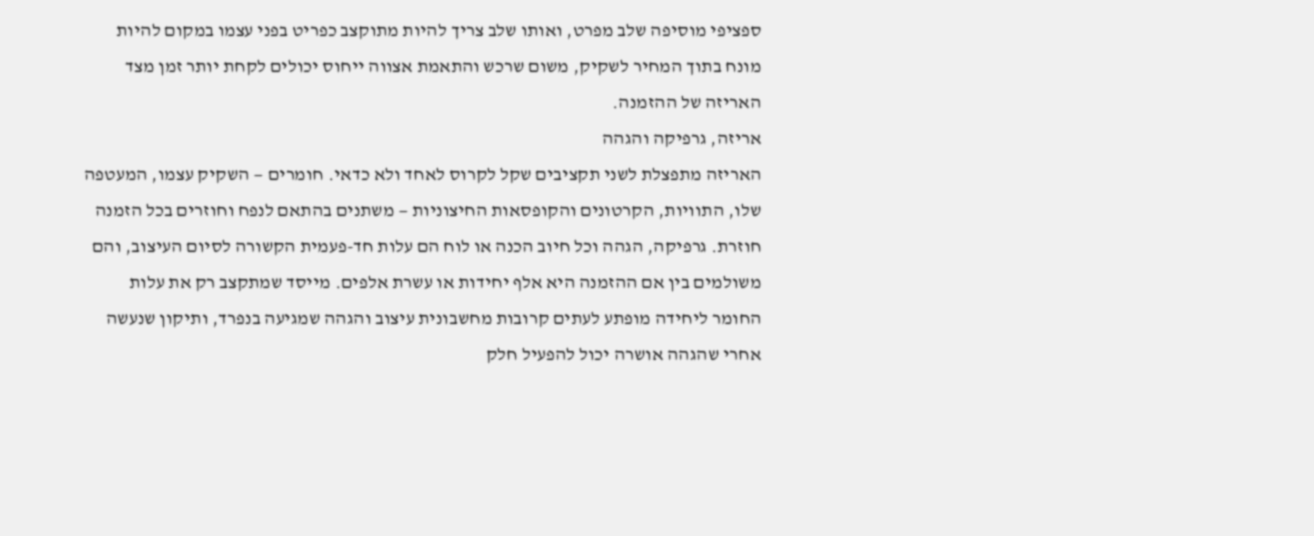ספציפי מוסיפה שלב מפרט, ואותו שלב צריך להיות מתוקצב כפריט בפני עצמו במקום להיות מונח בתוך המחיר לשקיק, משום שרכש והתאמת אצווה ייחוס יכולים לקחת יותר זמן מצד האריזה של ההזמנה.
אריזה, גרפיקה והגהה
האריזה מתפצלת לשני תקציבים שקל לקרוס לאחד ולא כדאי. חומרים — השקיק עצמו, המעטפה שלו, התוויות, הקרטונים והקופסאות החיצוניות — משתנים בהתאם לנפח וחוזרים בכל הזמנה חוזרת. גרפיקה, הגהה וכל חיוב הכנה או לוח הם עלות חד-פעמית הקשורה לסיום העיצוב, והם משולמים בין אם ההזמנה היא אלף יחידות או עשרת אלפים. מייסד שמתקצב רק את עלות החומר ליחידה מופתע לעתים קרובות מחשבונית עיצוב והגהה שמגיעה בנפרד, ותיקון שנעשה אחרי שהגהה אושרה יכול להפעיל חלק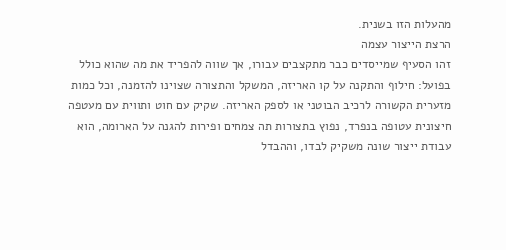מהעלות הזו בשנית.
הרצת הייצור עצמה
זהו הסעיף שמייסדים כבר מתקצבים עבורו, אך שווה להפריד את מה שהוא כולל בפועל: חילוף והתקנה על קו האריזה, המשקל והתצורה שצוינו להזמנה, וכל כמות מזערית הקשורה לרכיב הבוטני או לספק האריזה. שקיק עם חוט ותווית עם מעטפה חיצונית עטופה בנפרד, נפוץ בתצורות תה צמחים ופירות להגנה על הארומה, הוא עבודת ייצור שונה משקיק לבדו, וההבדל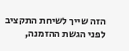הזה שייך לשיחת התקציב לפני הגשת ההזמנה,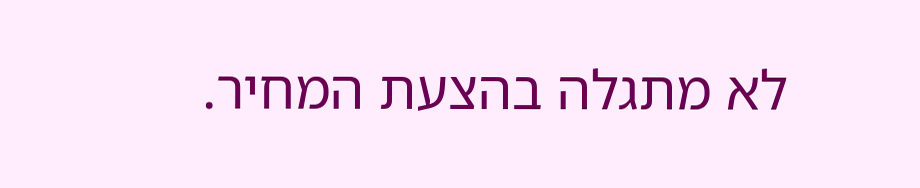לא מתגלה בהצעת המחיר.